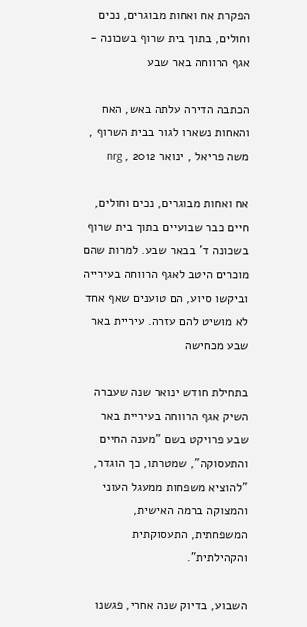הפקרת אח ואחות מבוגרים, נכים וחולים, בתוך בית שרוף בשכונה - אגף הרווחה באר שבע

הכתבה הדירה עלתה באש, האח והאחות נשארו לגור בבית השרוף , משה פריאל , ינואר 2012 , nrg

אח ואחות מבוגרים, נכים וחולים, חיים כבר שבועיים בתוך בית שרוף בשכונה ד' בבאר שבע. למרות שהם מוכרים היטב לאגף הרווחה בעירייה וביקשו סיוע, הם טוענים שאף אחד לא מושיט להם עזרה. עיריית באר שבע מכחישה

בתחילת חודש ינואר שנה שעברה השיק אגף הרווחה בעיריית באר שבע פרויקט בשם "מענה החיים והתעסוקה", שמטרתו, כך הוגדר, "להוציא משפחות ממעגל העוני והמצוקה ברמה האישית, המשפחתית, התעסוקתית והקהילתית".

השבוע, בדיוק שנה אחרי, פגשנו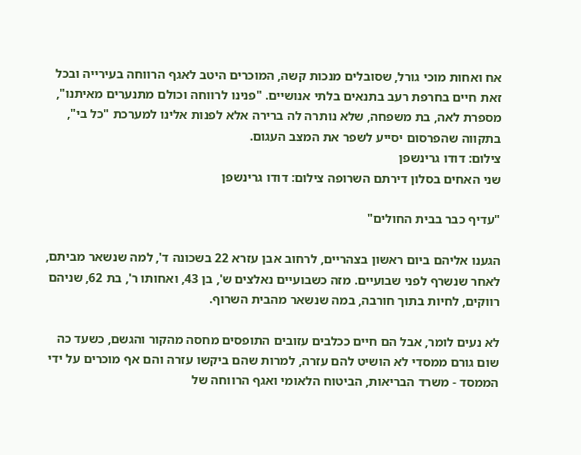אח ואחות מוכי גורל, שסובלים מנכות קשה, המוכרים היטב לאגף הרווחה בעירייה ובכל זאת חיים בחרפת רעב בתנאים בלתי אנושיים. "פנינו לרווחה וכולם מתנערים מאיתנו", מספרת לאה, בת משפחה, שלא נותרה לה ברירה אלא לפנות אלינו למערכת "כל בי", בתקווה שהפרסום יסייע לשפר את המצב העגום.
צילום: דודו גרינשפן
שני האחים בסלון דירתם השרופה צילום: דודו גרינשפן

"עדיף כבר בבית החולים"

הגענו אליהם ביום ראשון בצהריים, לרחוב אבן עזרא 22 בשכונה ד', למה שנשאר מביתם, לאחר שנשרף לפני שבועיים. מזה כשבועיים נאלצים ש', בן 43, ואחותו ר', בת 62, שניהם רווקים, לחיות בתוך חורבה, במה שנשאר מהבית השרוף.

לא נעים לומר, אבל הם חיים ככלבים עזובים התופסים מחסה מהקור והגשם, כשעד כה שום גורם ממסדי לא הושיט להם עזרה, למרות שהם ביקשו עזרה והם אף מוכרים על ידי הממסד - משרד הבריאות, הביטוח הלאומי ואגף הרווחה של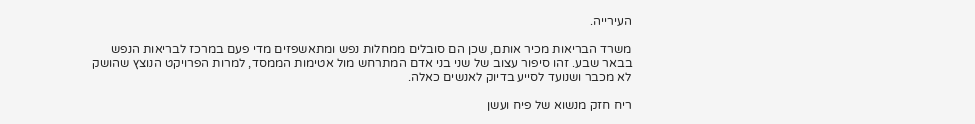העירייה.

משרד הבריאות מכיר אותם, שכן הם סובלים ממחלות נפש ומתאשפזים מדי פעם במרכז לבריאות הנפש בבאר שבע. זהו סיפור עצוב של שני בני אדם המתרחש מול אטימות הממסד, למרות הפרויקט הנוצץ שהושק לא מכבר ושנועד לסייע בדיוק לאנשים כאלה.

ריח חזק מנשוא של פיח ועשן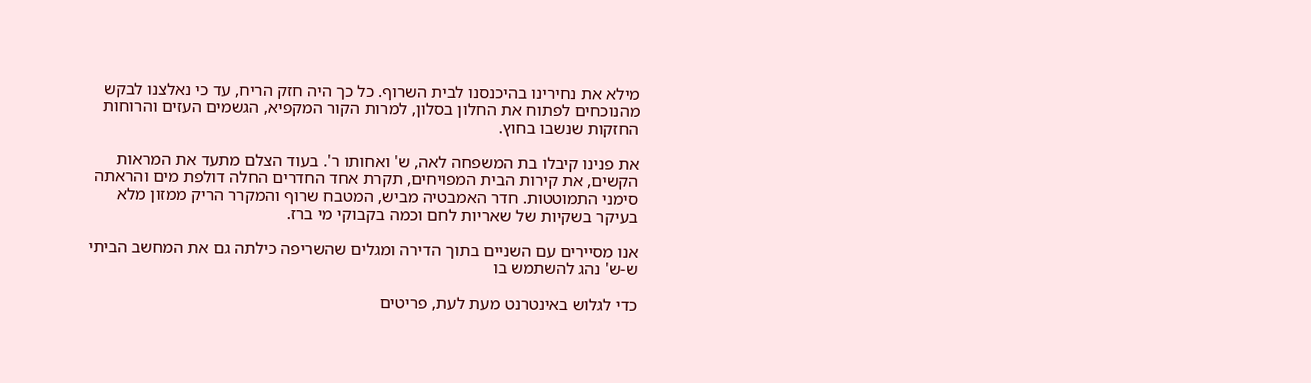מילא את נחירינו בהיכנסנו לבית השרוף. כל כך היה חזק הריח, עד כי נאלצנו לבקש מהנוכחים לפתוח את החלון בסלון, למרות הקור המקפיא, הגשמים העזים והרוחות החזקות שנשבו בחוץ.

את פנינו קיבלו בת המשפחה לאה, ש' ואחותו ר'. בעוד הצלם מתעד את המראות הקשים, את קירות הבית המפויחים, תקרת אחד החדרים החלה דולפת מים והראתה סימני התמוטטות. חדר האמבטיה מביש, המטבח שרוף והמקרר הריק ממזון מלא בעיקר בשקיות של שאריות לחם וכמה בקבוקי מי ברז.

אנו מסיירים עם השניים בתוך הדירה ומגלים שהשריפה כילתה גם את המחשב הביתי ש-ש' נהג להשתמש בו

כדי לגלוש באינטרנט מעת לעת, פריטים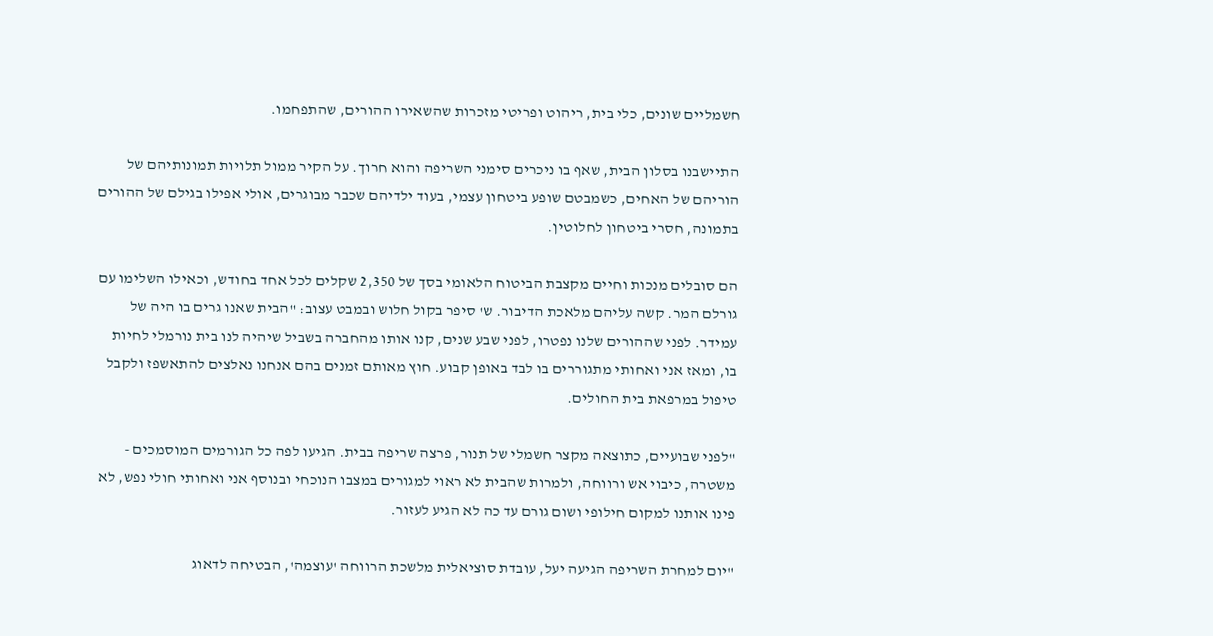חשמליים שונים, כלי בית, ריהוט ופריטי מזכרות שהשאירו ההורים, שהתפחמו.

התיישבנו בסלון הבית, שאף בו ניכרים סימני השריפה והוא חרוך. על הקיר ממול תלויות תמונותיהם של הוריהם של האחים, כשמבטם שופע ביטחון עצמי, בעוד ילדיהם שכבר מבוגרים, אולי אפילו בגילם של ההורים בתמונה, חסרי ביטחון לחלוטין.

הם סובלים מנכות וחיים מקצבת הביטוח הלאומי בסך של 2,350 שקלים לכל אחד בחודש, וכאילו השלימו עם גורלם המר. קשה עליהם מלאכת הדיבור. ש' סיפר בקול חלוש ובמבט עצוב: "הבית שאנו גרים בו היה של עמידר. לפני שההורים שלנו נפטרו, לפני שבע שנים, קנו אותו מהחברה בשביל שיהיה לנו בית נורמלי לחיות בו, ומאז אני ואחותי מתגוררים בו לבד באופן קבוע. חוץ מאותם זמנים בהם אנחנו נאלצים להתאשפז ולקבל טיפול במרפאת בית החולים.

"לפני שבועיים, כתוצאה מקצר חשמלי של תנור, פרצה שריפה בבית. הגיעו לפה כל הגורמים המוסמכים - משטרה, כיבוי אש ורווחה, ולמרות שהבית לא ראוי למגורים במצבו הנוכחי ובנוסף אני ואחותי חולי נפש, לא פינו אותנו למקום חילופי ושום גורם עד כה לא הגיע לעזור.

"יום למחרת השריפה הגיעה יעל, עובדת סוציאלית מלשכת הרווחה 'עוצמה', הבטיחה לדאוג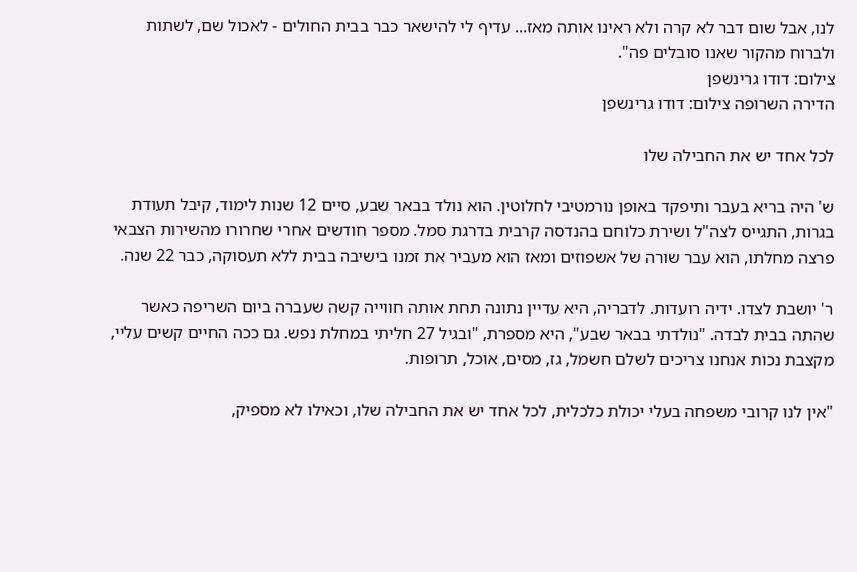לנו, אבל שום דבר לא קרה ולא ראינו אותה מאז... עדיף לי להישאר כבר בבית החולים - לאכול שם, לשתות ולברוח מהקור שאנו סובלים פה".
צילום: דודו גרינשפן
הדירה השרופה צילום: דודו גרינשפן

לכל אחד יש את החבילה שלו

ש' היה בריא בעבר ותיפקד באופן נורמטיבי לחלוטין. הוא נולד בבאר שבע, סיים 12 שנות לימוד, קיבל תעודת בגרות, התגייס לצה"ל ושירת כלוחם בהנדסה קרבית בדרגת סמל. מספר חודשים אחרי שחרורו מהשירות הצבאי פרצה מחלתו, הוא עבר שורה של אשפוזים ומאז הוא מעביר את זמנו בישיבה בבית ללא תעסוקה, כבר 22 שנה.

ר' יושבת לצדו. ידיה רועדות. לדבריה, היא עדיין נתונה תחת אותה חווייה קשה שעברה ביום השריפה כאשר שהתה בבית לבדה. "נולדתי בבאר שבע", היא מספרת, "ובגיל 27 חליתי במחלת נפש. גם ככה החיים קשים עליי, מקצבת נכות אנחנו צריכים לשלם חשמל, גז, מסים, אוכל, תרופות.

"אין לנו קרובי משפחה בעלי יכולת כלכלית, לכל אחד יש את החבילה שלו, וכאילו לא מספיק,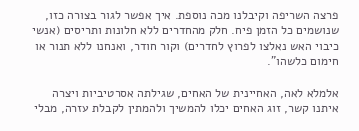פרצה השריפה וקיבלנו מכה נוספת. איך אפשר לגור בצורה כזו, שנושמים כל הזמן פיח. חלק מהחדרים ללא חלונות ותריסים (אנשי כיבוי האש נאלצו לפרוץ לחדרים) וקור חודר, ואנחנו ללא תנור או חימום כלשהו".

אלמלא לאה, האחיינית של האחים, שגילתה אסרטיביות ויצרה איתנו קשר, זוג האחים יכלו להמשיך ולהמתין לקבלת עזרה, מבלי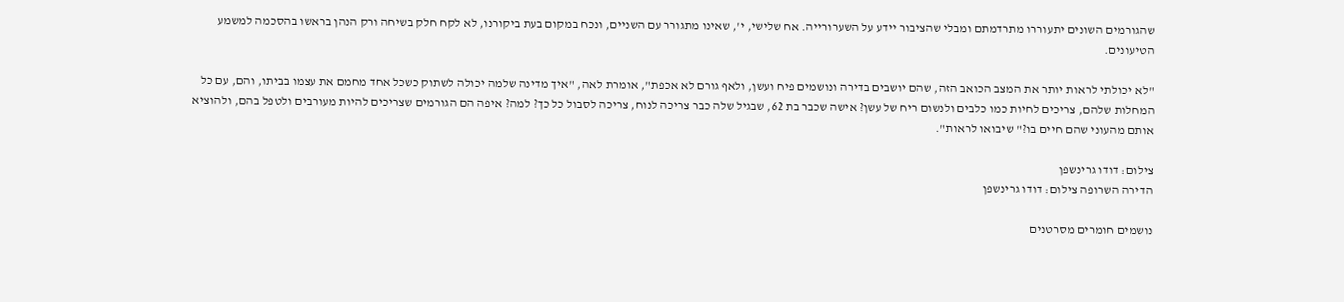שהגורמים השונים יתעוררו מתרדמתם ומבלי שהציבור יידע על השערורייה. אח שלישי, י', שאינו מתגורר עם השניים, ונכח במקום בעת ביקורנו, לא לקח חלק בשיחה ורק הנהן בראשו בהסכמה למשמע הטיעונים.

"לא יכולתי לראות יותר את המצב הכואב הזה, שהם יושבים בדירה ונושמים פיח ועשן, ולאף גורם לא אכפת", אומרת לאה, "איך מדינה שלמה יכולה לשתוק כשכל אחד מחמם את עצמו בביתו, והם, עם כל המחלות שלהם, צריכים לחיות כמו כלבים ולנשום ריח של עשן? אישה שכבר בת 62, שבגיל שלה כבר צריכה לנוח, צריכה לסבול כל כך? למה? איפה הם הגורמים שצריכים להיות מעורבים ולטפל בהם, ולהוציא אותם מהעוני שהם חיים בו?" שיבואו לראות".

צילום: דודו גרינשפן
הדירה השרופה צילום: דודו גרינשפן

נושמים חומרים מסרטנים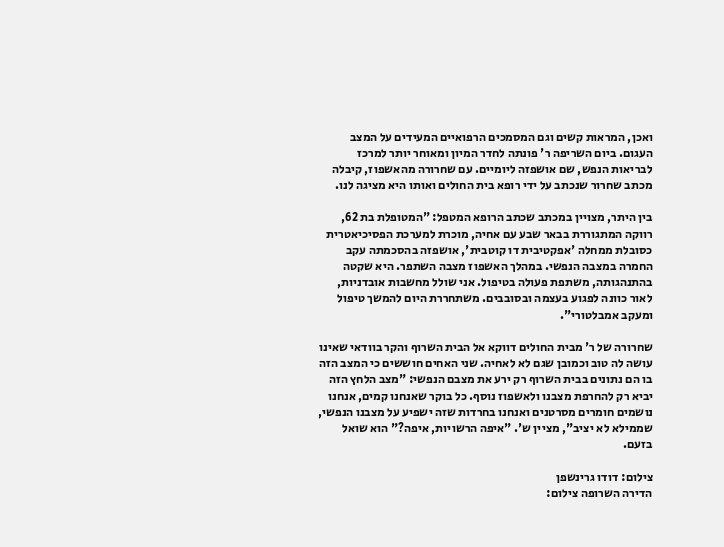ואכן, המראות קשים וגם המסמכים הרפואיים המעידים על המצב העגום. ביום השריפה ר' פונתה לחדר המיון ומאוחר יותר למרכז לבריאות הנפש, שם אושפזה ליומיים. עם שחרורה מהאשפוז, קיבלה מכתב שחרור שנכתב על ידי רופא בית החולים ואותו היא מציגה לנו.

בין היתר, מצויין במכתב שכתב הרופא המטפל: "המטופלת בת 62, רווקה המתגוררת בבאר שבע עם אחיה, מוכרת למערכת הפסיכיאטרית כסובלת ממחלה 'אפקטיבית דו קוטבית', אושפזה בהסכמתה עקב החמרה במצבה הנפשי. במהלך האשפוז מצבה השתפר. היא שקטה בהתנהגותה, משתפת פעולה בטיפול. אני שולל מחשבות אובדניות, לאור כוונה לפגוע בעצמה ובסובבים. משתחררת היום להמשך טיפול ומעקב אמבלטורי".

שחרורה של ר' מבית החולים דווקא אל הבית השרוף והקר בוודאי שאינו עושה לה טוב וכמובן שגם לא לאחיה. שני האחים חוששים כי המצב הזה בו הם נתונים בבית השרוף רק ירע את מצבם הנפשי: "מצב הלחץ הזה יביא רק להחרפת מצבנו ולאשפוז נוסף. כל בוקר שאנחנו קמים, אנחנו נושמים חומרים מסרטנים ואנחנו בחרדות שזה ישפיע על מצבנו הנפשי, שממילא לא יציב", מציין ש'. "איפה הרשויות, איפה?" הוא שואל בזעם.

צילום: דודו גרינשפן
הדירה השרופה צילום: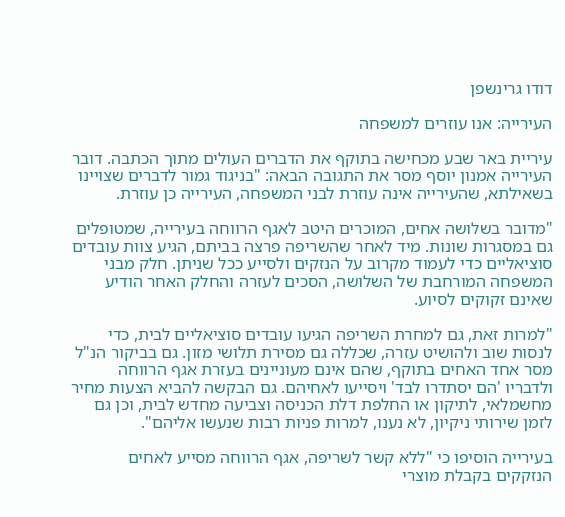דודו גרינשפן

העירייה: אנו עוזרים למשפחה

עיריית באר שבע מכחישה בתוקף את הדברים העולים מתוך הכתבה. דובר העירייה אמנון יוסף מסר את התגובה הבאה: "בניגוד גמור לדברים שצויינו בשאילתא, שהעירייה אינה עוזרת לבני המשפחה, העירייה כן עוזרת.

"מדובר בשלושה אחים, המוכרים היטב לאגף הרווחה בעירייה, שמטופלים גם במסגרות שונות. מיד לאחר שהשריפה פרצה בביתם, הגיע צוות עובדים סוציאליים כדי לעמוד מקרוב על הנזקים ולסייע ככל שניתן. חלק מבני המשפחה המורחבת של השלושה, הסכים לעזרה והחלק האחר הודיע שאינם זקוקים לסיוע.

"למרות זאת, גם למחרת השריפה הגיעו עובדים סוציאליים לבית, כדי לנסות שוב ולהושיט עזרה, שכללה גם מסירת תלושי מזון. גם בביקור הנ"ל מסר אחד האחים בתוקף, שהם אינם מעוניינים בעזרת אגף הרווחה ולדבריו 'הם יסתדרו לבד' ויסייעו לאחיהם. גם הבקשה להביא הצעות מחיר מחשמלאי, לתיקון או החלפת דלת הכניסה וצביעה מחדש לבית, וכן גם לזמן שירותי ניקיון, לא נענו, למרות פניות רבות שנעשו אליהם".

בעירייה הוסיפו כי "ללא קשר לשריפה, אגף הרווחה מסייע לאחים הנזקקים בקבלת מוצרי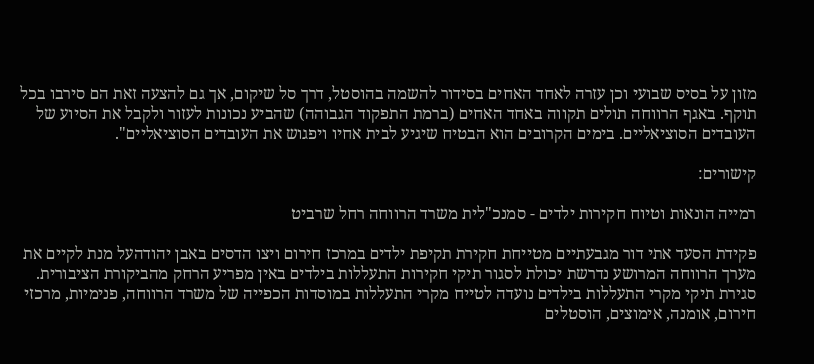מזון על בסיס שבועי וכן עזרה לאחד האחים בסידור להשמה בהוסטל, דרך סל שיקום, אך גם להצעה זאת הם סירבו בכל תוקף. באגף הרווחה תולים תקווה באחד האחים (ברמת התפקוד הגבוהה) שהביע נכונות לעזור ולקבל את הסיוע של העובדים הסוציאליים. בימים הקרובים הוא הבטיח שיגיע לבית אחיו ויפגוש את העובדים הסוציאליים".

קישורים:

רמייה הונאות וטיוח חקירות ילדים - סמנכ"לית משרד הרווחה רחל שרביט

פקידת הסעד אתי דור מגבעתיים מטייחת חקירת תקיפת ילדים במרכז חירום ויצו הדסים באבן יהודהעל מנת לקיים את מערך הרווחה המרושע נדרשת יכולת לסגור תיקי חקירות התעללות בילדים באין מפריע הרחק מהביקורת הציבורית. סגירת תיקי מקרי התעללות בילדים נועדה לטייח מקרי התעללות במוסדות הכפייה של משרד הרווחה, פנימיות, מרכזי חירום, אומנה, אימוצים, הוסטלים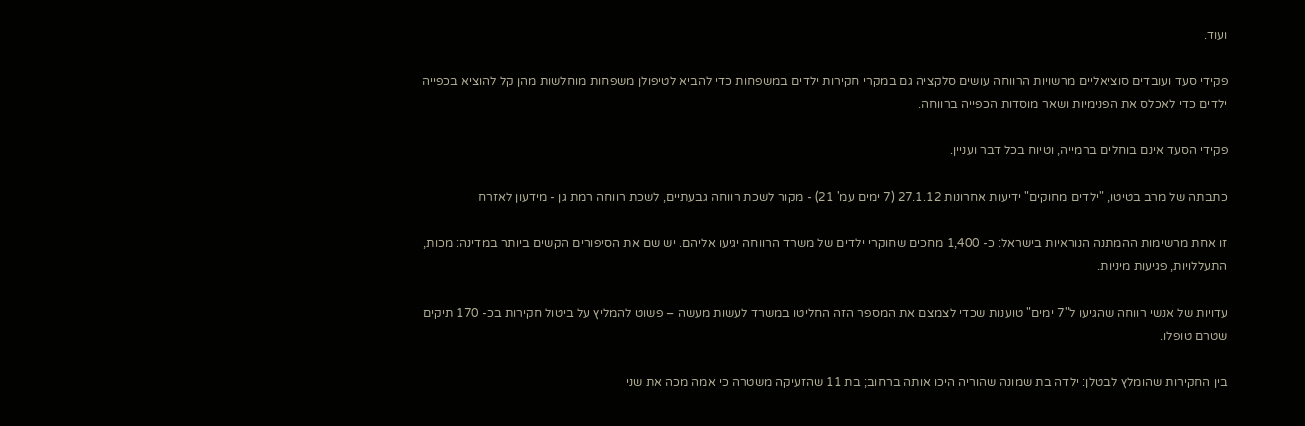ועוד.

פקידי סעד ועובדים סוציאליים מרשויות הרווחה עושים סלקציה גם במקרי חקירות ילדים במשפחות כדי להביא לטיפולן משפחות מוחלשות מהן קל להוציא בכפייה ילדים כדי לאכלס את הפנימיות ושאר מוסדות הכפייה ברווחה.

פקידי הסעד אינם בוחלים ברמייה, וטיוח בכל דבר ועניין.

כתבתה של מרב בטיטו, "ילדים מחוקים" ידיעות אחרונות 27.1.12 (7 ימים עמ' 21) - מקור לשכת רווחה גבעתיים, לשכת רווחה רמת גן - מידעון לאזרח

זו אחת מרשימות ההמתנה הנוראיות בישראל: כ- 1,400 מחכים שחוקרי ילדים של משרד הרווחה יגיעו אליהם. יש שם את הסיפורים הקשים ביותר במדינה: מכות, התעללויות, פגיעות מיניות.

עדויות של אנשי רווחה שהגיעו ל"7 ימים" טוענות שכדי לצמצם את המספר הזה החליטו במשרד לעשות מעשה – פשוט להמליץ על ביטול חקירות בכ- 170 תיקים שטרם טופלו.

בין החקירות שהומלץ לבטלן: ילדה בת שמונה שהוריה היכו אותה ברחוב; בת 11 שהזעיקה משטרה כי אמה מכה את שני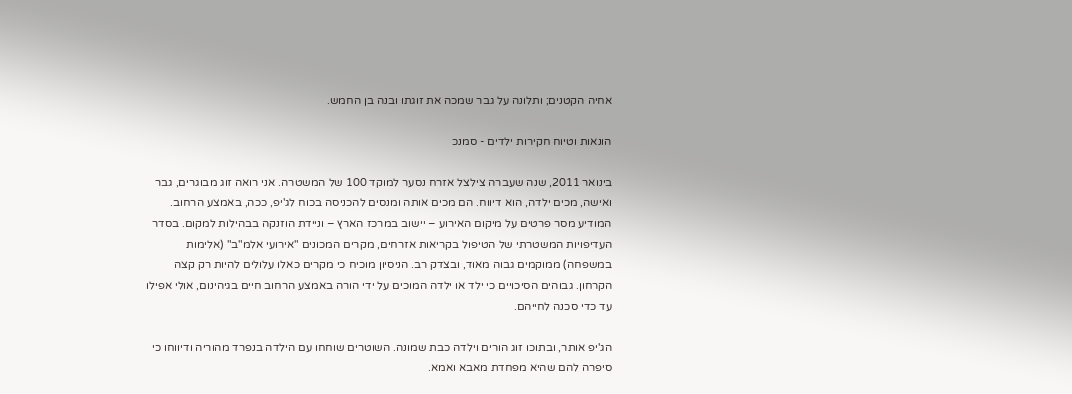אחיה הקטנים; ותלונה על גבר שמכה את זוגתו ובנה בן החמש.

הונאות וטיוח חקירות ילדים - סמנכ

בינואר 2011, שנה שעברה צילצל אזרח נסער למוקד 100 של המשטרה. אני רואה זוג מבוגרים, גבר ואישה, מכים ילדה, הוא דיווח. הם מכים אותה ומנסים להכניסה בכוח לג'יפ, ככה, באמצע הרחוב. המודיע מסר פרטים על מיקום האירוע – יישוב במרכז הארץ – וניידת הוזנקה בבהילות למקום. בסדר העדיפויות המשטרתי של הטיפול בקריאות אזרחים, מקרים המכונים "אירועי אלמ"ב" (אלימות במשפחה) ממוקמים גבוה מאוד, ובצדק רב. הניסיון מוכיח כי מקרים כאלו עלולים להיות רק קצה הקרחון. גבוהים הסיכויים כי ילד או ילדה המוכים על ידי הורה באמצע הרחוב חיים בגיהינום, אולי אפילו עד כדי סכנה לחייהם.

הג'יפ אותר, ובתוכו זוג הורים וילדה כבת שמונה. השוטרים שוחחו עם הילדה בנפרד מהוריה ודיווחו כי סיפרה להם שהיא מפחדת מאבא ואמא.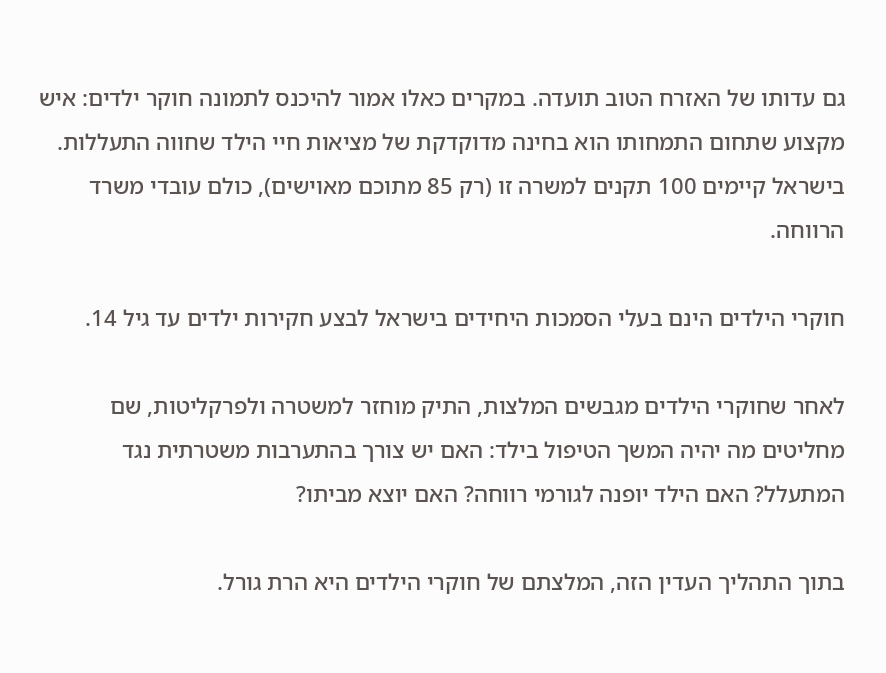גם עדותו של האזרח הטוב תועדה. במקרים כאלו אמור להיכנס לתמונה חוקר ילדים: איש מקצוע שתחום התמחותו הוא בחינה מדוקדקת של מציאות חיי הילד שחווה התעללות. בישראל קיימים 100 תקנים למשרה זו (רק 85 מתוכם מאוישים), כולם עובדי משרד הרווחה.

חוקרי הילדים הינם בעלי הסמכות היחידים בישראל לבצע חקירות ילדים עד גיל 14.

לאחר שחוקרי הילדים מגבשים המלצות, התיק מוחזר למשטרה ולפרקליטות, שם מחליטים מה יהיה המשך הטיפול בילד: האם יש צורך בהתערבות משטרתית נגד המתעלל? האם הילד יופנה לגורמי רווחה? האם יוצא מביתו?

בתוך התהליך העדין הזה, המלצתם של חוקרי הילדים היא הרת גורל.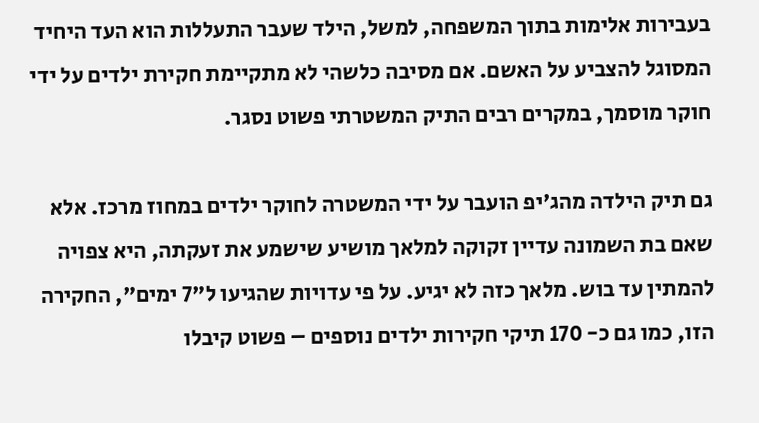בעבירות אלימות בתוך המשפחה, למשל, הילד שעבר התעללות הוא העד היחיד המסוגל להצביע על האשם. אם מסיבה כלשהי לא מתקיימת חקירת ילדים על ידי חוקר מוסמך, במקרים רבים התיק המשטרתי פשוט נסגר.

גם תיק הילדה מהג'יפ הועבר על ידי המשטרה לחוקר ילדים במחוז מרכז. אלא שאם בת השמונה עדיין זקוקה למלאך מושיע שישמע את זעקתה, היא צפויה להמתין עד בוש. מלאך כזה לא יגיע. על פי עדויות שהגיעו ל"7 ימים", החקירה הזו, כמו גם כ- 170 תיקי חקירות ילדים נוספים – פשוט קיבלו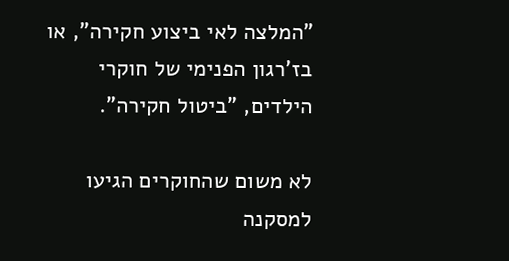"המלצה לאי ביצוע חקירה", או בז'רגון הפנימי של חוקרי הילדים, "ביטול חקירה".

לא משום שהחוקרים הגיעו למסקנה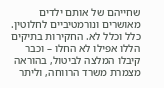שחייהם של אותם ילדים מאושרים ונורמטיביים לחלוטין. כלל וכלל לא. החקירות בתיקים הללו אפילו לא החלו – וכבר קיבלו המלצה לביטול, בהוראה מצמרת משרד הרווחה, וליתר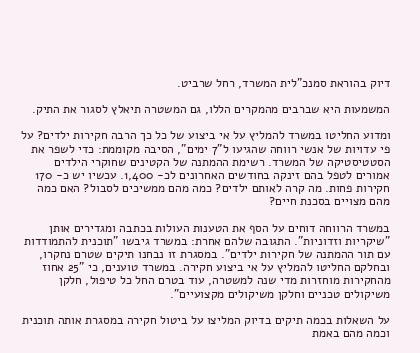דיוק בהוראת סמנכ"לית המשרד, רחל שרביט.

המשמעות היא שברבים מהמקרים הללו, גם המשטרה תיאלץ לסגור את התיק.

ומדוע החליטו במשרד להמליץ על אי ביצוע של כל כך הרבה חקירות ילדים? על פי עדויות של אנשי רווחה שהגיעו ל"7 ימים", הסיבה מקוממת: כדי לשפר את הסטטיסטיקה של המשרד. רשימת ההמתנה של הקטינים שחוקרי הילדים אמורים לטפל בהם זינקה בחודשים האחרונים לכ- 1,400. עכשיו יש כ- 170 חקירות פחות. מה קרה לאותם ילדים? כמה מהם ממשיכים לסבול? האם כמה מהם מצויים בסכנת חיים?

במשרד הרווחה דוחים על הסף את הטענות העולות בכתבה ומגדירים אותן "שיקריות וזדוניות". התגובה שלהם אחרת: במשרד גיבשו "תוכנית להתמודדות עם תור ההמתנה של חקירות ילדים". במסגרת זו נבחנו תיקים שטרם נחקרו, ובחלקם החליטו להמליץ על אי ביצוע חקירה. במשרד טוענים, כי "25 אחוז מהחקירות מוחזרות מדי שנה למשטרה, עוד בטרם החל כל טיפול, חלקן משיקולים טכניים וחלקן משיקולים מקצועיים".

על השאלות בכמה תיקים בדיוק המליצו על ביטול חקירה במסגרת אותה תוכנית וכמה מהם באמת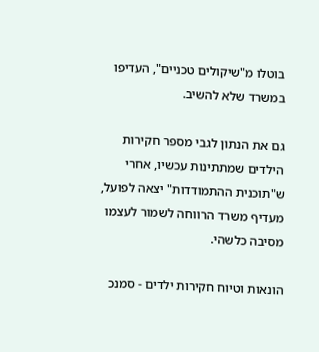בוטלו מ"שיקולים טכניים", העדיפו במשרד שלא להשיב.

גם את הנתון לגבי מספר חקירות הילדים שמתתינות עכשיו, אחרי ש"תוכנית ההתמודדות" יצאה לפועל, מעדיף משרד הרווחה לשמור לעצמו מסיבה כלשהי.

הונאות וטיוח חקירות ילדים - סמנכ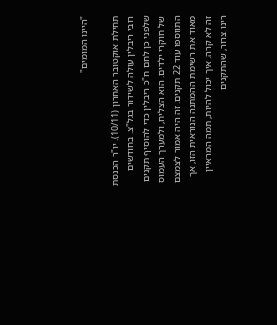"היינו המומים"

תחילת אוקטובר האחרון (10/11). יו"ר הכנסת רובי ריבלין עולה לשידור בגל"צ. בחודשים שלפני כן לחם ח"כ ריבלין כדי להוסיף תקנים של חוקרי ילדים. הוא הצליח, ולמערך העמוס התווספו עוד 22 תקנים. זה היה אמור לצמצם מאוד את רשימת ההמתנה הנוראית הזו, אך זה לא קרה. איך יכול להיות, תמה המראיין רינו צרור, שהתקנים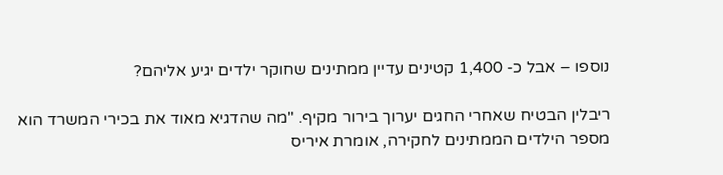נוספו – אבל כ- 1,400 קטינים עדיין ממתינים שחוקר ילדים יגיע אליהם?

ריבלין הבטיח שאחרי החגים יערוך בירור מקיף. "מה שהדגיא מאוד את בכירי המשרד הוא מספר הילדים הממתינים לחקירה, אומרת איריס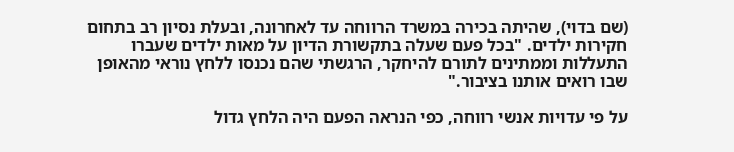(שם בדוי), שהיתה בכירה במשרד הרווחה עד לאחרונה, ובעלת נסיון רב בתחום חקירות ילדים. "בכל פעם שעלה בתקשורת הדיון על מאות ילדים שעברו התעללות וממתינים לתורם להיחקר, הרגשתי שהם נכנסו ללחץ נוראי מהאופן שבו רואים אותנו בציבור."

על פי עדויות אנשי רווחה, כפי הנראה הפעם היה הלחץ גדול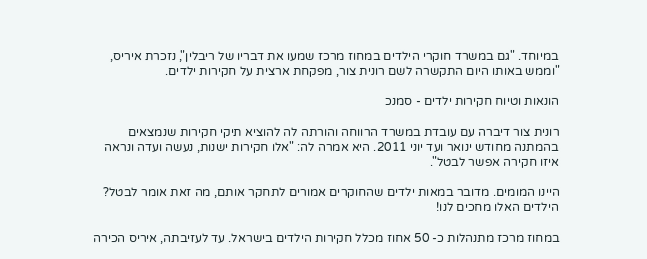במיוחד. "גם במשרד חוקרי הילדים במחוז מרכז שמעו את דבריו של ריבלין", נזכרת איריס, "וממש באותו היום התקשרה לשם רונית צור, מפקחת ארצית על חקירות ילדים.

הונאות וטיוח חקירות ילדים - סמנכ

רונית צור דיברה עם עובדת במשרד הרווחה והורתה לה להוציא תיקי חקירות שנמצאים בהמתנה מחודש ינואר ועד יוני 2011. היא אמרה לה: "אלו חקירות ישנות, נעשה ועדה ונראה איזו חקירה אפשר לבטל".

היינו המומים. מדובר במאות ילדים שהחוקרים אמורים לתחקר אותם, מה זאת אומר לבטל? הילדים האלו מחכים לנו!

במחוז מרכז מתנהלות כ- 50 אחוז מכלל חקירות הילדים בישראל. עד לעזיבתה, איריס הכירה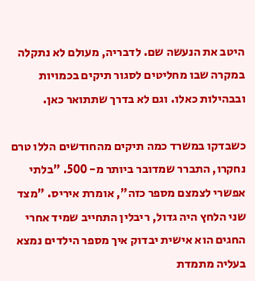היטב את הנעשה שם. לדבריה, מעולם לא נתקלה במקרה שבו מחליטים לסגור תיקים בכמויות ובבהילות כאלו. וגם לא בדרך שתתואר כאן.

כשבדקו במשרד כמה תיקים מהחודשים הללו טרם נחקרו, התברר שמדובר ביותר מ- 500. "בלתי אפשרי לצמצם מספר כזה", אומרת איריס. "מצד שני הלחץ היה גדול, ריבלין התחייב שמיד אחרי החגים הוא אישית יבדוק איך מספר הילדים נמצא בעליה מתמדת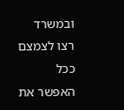ובמשרד רצו לצמצם ככל האפשר את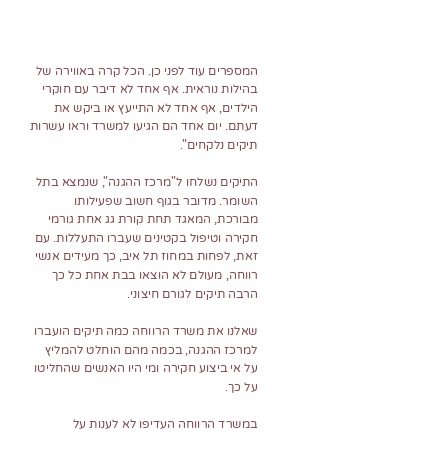המספרים עוד לפני כן. הכל קרה באווירה של בהילות נוראית. אף אחד לא דיבר עם חוקרי הילדים, אף אחד לא התייעץ או ביקש את דעתם. יום אחד הם הגיעו למשרד וראו עשרות תיקים נלקחים".

התיקים נשלחו ל"מרכז ההגנה", שנמצא בתל השומר. מדובר בגוף חשוב שפעילותו מבורכת, המאגד תחת קורת גג אחת גורמי חקירה וטיפול בקטינים שעברו התעללות. עם זאת, לפחות במחוז תל איב, כך מעידים אנשי רווחה, מעולם לא הוצאו בבת אחת כל כך הרבה תיקים לגורם חיצוני.

שאלנו את משרד הרווחה כמה תיקים הועברו למרכז ההגנה, בכמה מהם הוחלט להמליץ על אי ביצוע חקירה ומי היו האנשים שהחליטו על כך.

במשרד הרווחה העדיפו לא לענות על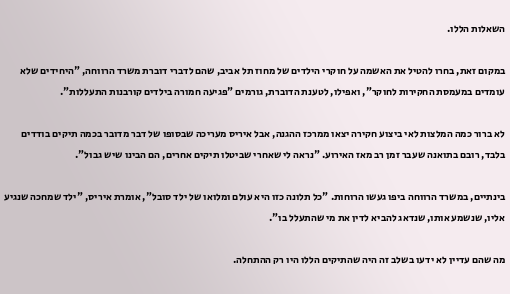השאלות הללו.

במקום זאת, בחרו להטיל את האשמה על חוקרי הילדים של מחוז תל אביב, שהם לדברי דוברת משרד הרווחה, "היחידים שלא עומדים במעמסת החקירות לחוקר", ואפילו, לטענת הדוברת, גורמים "פגיעה חמורה בילדים קורבנות התעללות".

לא ברור כמה המלצות לאי ביצוע חקירה יצאו ממרכז ההגנה, אבל איריס מעריכה שבסופו של דבר מדובר בכמה תיקים בודדים בלבד, רובם בתואנה שעבר זמן רב מאז האירוע. "נראה לי שאחרי שביטלו תיקים אחרים, הם הבינו שיש גבול".

בינתיים, במשרד הרווחה ביפו געשו הרוחות. "כל תלונה כזו היא עולם ומלואו של ילד סובל", אומרת איריס, "ילד שמחכה שנגיע אליו, שנשמע אותו, שנדאג להביא לדין את מי שהתעלל בו".

מה שהם עדיין לא ידעו בשלב זה היה שהתיקים הללו היו רק ההתחלה.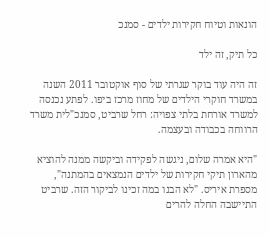הונאות וטיוח חקירות ילדים - סמנכ

כל תיק, זה ילד

זה היה עוד בוקר שגרתי של סוף אוקטובר 2011 השנה במשרד חוקרי הילדים של מחוז מרכז ביפו. לפתע נכנסה למשרד אורחת בלתי צפויה: רחל שרביט, סמנכ"לית משרד הרווחה בכבודה ובעצמה.

"היא אמרה שלום, ניגשה לפקידה וביקשה ממנה להוציא מהארון תיקי חקירות של ילדים הנמצאים בהמתנה", מספרת איריס. "לא הבנו במה זכינו לביקור הזה. שרביט התיישבה החלה להרים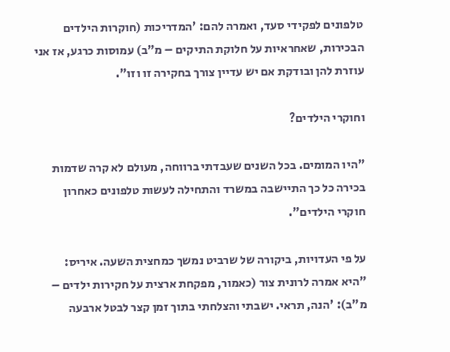טלפונים לפקידי סעד, ואמרה להם: 'המדריכות (חוקרות הילדים הבכירות, שאחראיות על חלוקת התיקים – מ"ב) עמוסות כרגע, אז אני עוזרת להן ובודקת אם יש עדיין צורך בחקירה זו וזו".

וחוקרי הילדים?

"היו המומים. בכל השנים שעבדתי ברווחה, מעולם לא קרה שדמות בכירה כל כך התיישבה במשרד והתחילה לעשות טלפונים כאחרון חוקרי הילדים".

על פי העדויות, ביקורה של שרביט נמשך כמחצית השעה. איריס: "היא אמרה לרונית צור (כאמור, מפקחת ארצית על חקירות ילדים – מ"ב): 'הנה, תראי. ישבתי והצלחתי בתוך זמן קצר לבטל ארבעה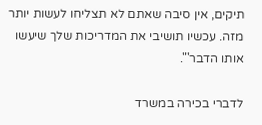תיקים, אין סיבה שאתם לא תצליחו לעשות יותר מזה. עכשיו תושיבי את המדריכות שלך שיעשו אותו הדבר'".

לדברי בכירה במשרד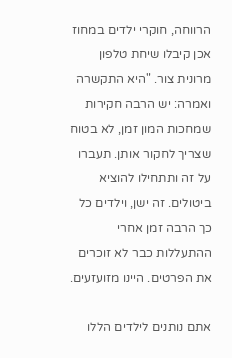הרווחה, חוקרי ילדים במחוז אכן קיבלו שיחת טלפון מרונית צור. "היא התקשרה ואמרה: יש הרבה חקירות שמחכות המון זמן, לא בטוח שצריך לחקור אותן. תעברו על זה ותתחילו להוציא ביטולים. זה ישן, וילדים כל כך הרבה זמן אחרי ההתעללות כבר לא זוכרים את הפרטים. היינו מזועזעים.

אתם נותנים לילדים הללו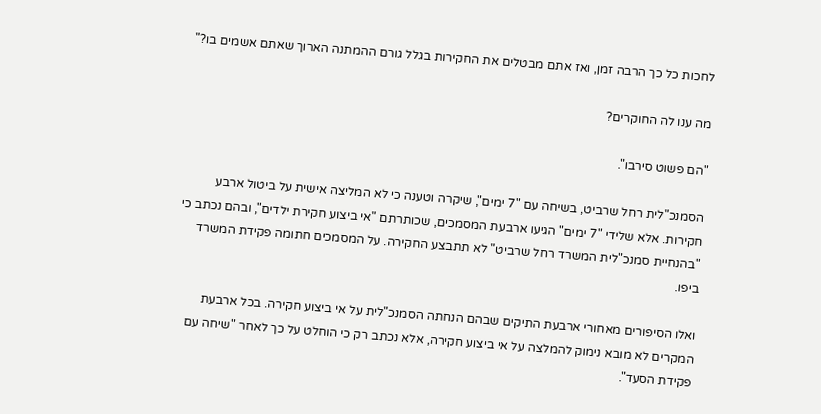לחכות כל כך הרבה זמן, ואז אתם מבטלים את החקירות בגלל גורם ההמתנה הארוך שאתם אשמים בו?"

מה ענו לה החוקרים?

"הם פשוט סירבו".

הסמנכ"לית רחל שרביט, בשיחה עם "7 ימים", שיקרה וטענה כי לא המליצה אישית על ביטול ארבע חקירות. אלא שלידי "7 ימים" הגיעו ארבעת המסמכים, שכותרתם "אי ביצוע חקירת ילדים", ובהם נכתב כי "בהנחיית סמנכ"לית המשרד רחל שרביט" לא תתבצע החקירה. על המסמכים חתומה פקידת המשרד ביפו.

ואלו הסיפורים מאחורי ארבעת התיקים שבהם הנחתה הסמנכ"לית על אי ביצוע חקירה. בכל ארבעת המקרים לא מובא נימוק להמלצה על אי ביצוע חקירה, אלא נכתב רק כי הוחלט על כך לאחר "שיחה עם פקידת הסעד".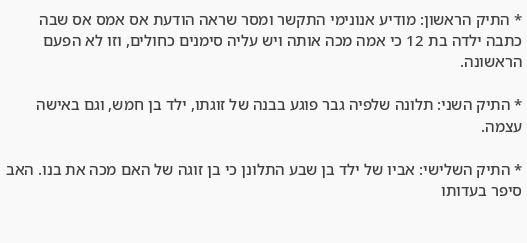* התיק הראשון: מודיע אנונימי התקשר ומסר שראה הודעת אס אמס אס שבה כתבה ילדה בת 12 כי אמה מכה אותה ויש עליה סימנים כחולים, וזו לא הפעם הראשונה.

* התיק השני: תלונה שלפיה גבר פוגע בבנה של זוגתו, ילד בן חמש, וגם באישה עצמה.

* התיק השלישי: אביו של ילד בן שבע התלונן כי בן זוגה של האם מכה את בנו. האב סיפר בעדותו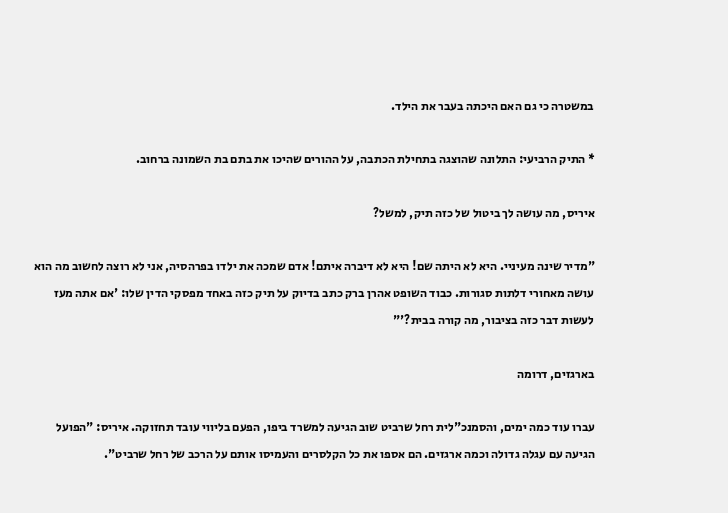במשטרה כי גם האם היכתה בעבר את הילד.

* התיק הרביעי: התלונה שהוצגה בתחילת הכתבה, על ההורים שהיכו את בתם בת השמונה ברחוב.

איריס, מה עושה לך ביטול של כזה תיק, למשל?

"מדיר שינה מעיניי. היא לא היתה שם! היא לא דיברה איתם! אדם שמכה את ילדו בפרהסיה, אני לא רוצה לחשוב מה הוא עושה מאחורי דלתות סגורות. כבוד השופט אהרן ברק כתב בדיוק על תיק כזה באחד מפסקי הדין שלו: 'אם אתה מעז לעשות דבר כזה בציבור, מה קורה בבית?'"

בארגזים, דרומה

עברו עוד כמה ימים, והסמנכ"לית רחל שרביט שוב הגיעה למשרד ביפו, הפעם בליווי עובד תחזוקה. איריס: "הפועל הגיעה עם עגלה גדולה וכמה ארגזים. הם אספו את כל הקלסרים והעמיסו אותם על הרכב של רחל שרביט".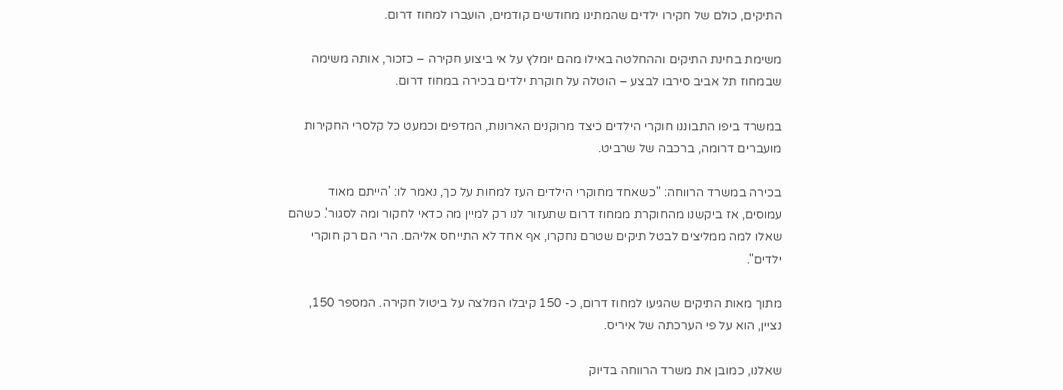התיקים, כולם של חקירו ילדים שהמתינו מחודשים קודמים, הועברו למחוז דרום.

משימת בחינת התיקים וההחלטה באילו מהם יומלץ על אי ביצוע חקירה – כזכור, אותה משימה שבמחוז תל אביב סירבו לבצע – הוטלה על חוקרת ילדים בכירה במחוז דרום.

במשרד ביפו התבוננו חוקרי הילדים כיצד מרוקנים הארונות, המדפים וכמעט כל קלסרי החקירות מועברים דרומה, ברכבה של שרביט.

בכירה במשרד הרווחה: "כשאחד מחוקרי הילדים העז למחות על כך, נאמר לו: 'הייתם מאוד עמוסים, אז ביקשנו מהחוקרת ממחוז דרום שתעזור לנו רק למיין מה כדאי לחקור ומה לסגור'. כשהם שאלו למה ממליצים לבטל תיקים שטרם נחקרו, אף אחד לא התייחס אליהם. הרי הם רק חוקרי ילדים".

מתוך מאות התיקים שהגיעו למחוז דרום, כ- 150 קיבלו המלצה על ביטול חקירה. המספר 150, נציין, הוא על פי הערכתה של איריס.

שאלנו, כמובן את משרד הרווחה בדיוק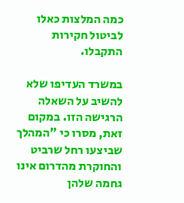כמה המלצות כאלו לביטול חקירות התקבלו.

במשרד העדיפו שלא להשיב על השאלה הרגישה הזו. במקום זאת, מסרו כי "המהלך שביצעו רחל שרביט והחוקרת מהדרום אינו גחמה שלהן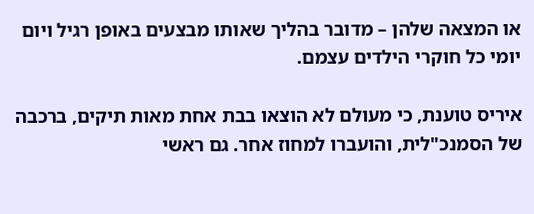או המצאה שלהן – מדובר בהליך שאותו מבצעים באופן רגיל ויום יומי כל חוקרי הילדים עצמם.

איריס טוענת, כי מעולם לא הוצאו בבת אחת מאות תיקים, ברכבה של הסמנכ"לית, והועברו למחוז אחר. גם ראשי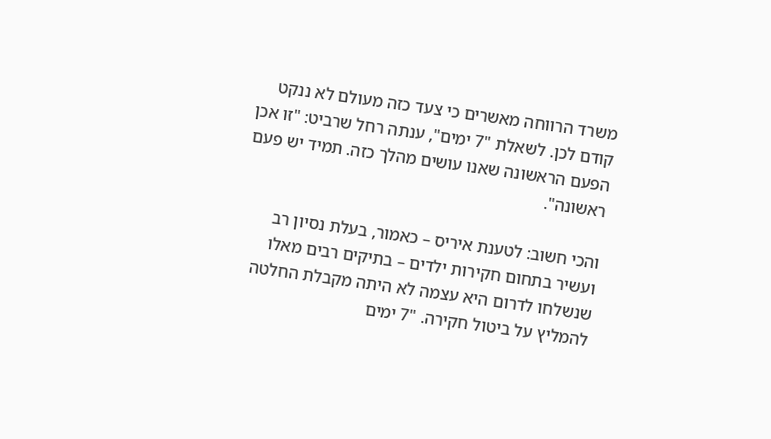משרד הרווחה מאשרים כי צעד כזה מעולם לא ננקט קודם לכן. לשאלת "7 ימים", ענתה רחל שרביט: "זו אכן הפעם הראשונה שאנו עושים מהלך כזה. תמיד יש פעם ראשונה".

והכי חשוב: לטענת איריס – כאמור, בעלת נסיון רב ועשיר בתחום חקירות ילדים – בתיקים רבים מאלו שנשלחו לדרום היא עצמה לא היתה מקבלת החלטה להמליץ על ביטול חקירה. "7 ימים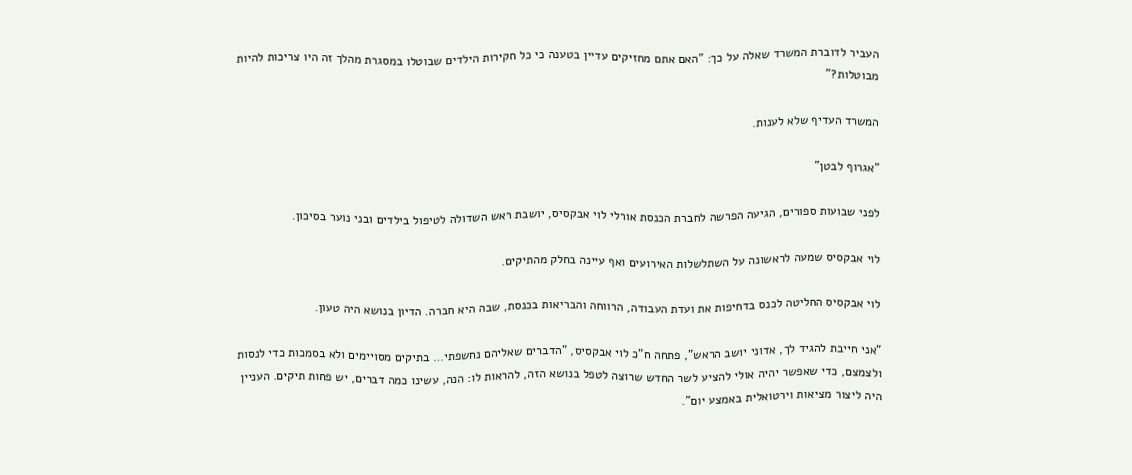העביר לדוברת המשרד שאלה על כך: "האם אתם מחזיקים עדיין בטענה כי כל חקירות הילדים שבוטלו במסגרת מהלך זה היו צריכות להיות מבוטלות?"

המשרד העדיף שלא לענות.

"אגרוף לבטן"

לפני שבועות ספורים, הגיעה הפרשה לחברת הכנסת אורלי לוי אבקסיס, יושבת ראש השדולה לטיפול בילדים ובני נוער בסיכון.

לוי אבקסיס שמעה לראשונה על השתלשלות האירועים ואף עיינה בחלק מהתיקים.

לוי אבקסיס החליטה לכנס בדחיפות את ועדת העבודה, הרווחה והבריאות בכנסת, שבה היא חברה. הדיון בנושא היה טעון.

"אני חייבת להגיד לך, אדוני יושב הראש", פתחה ח"כ לוי אבקסיס, "הדברים שאליהם נחשפתי… בתיקים מסויימים ולא בסמכות כדי לנסות ולצמצם, כדי שאפשר יהיה אולי להציע לשר החדש שרוצה לטפל בנושא הזה, להראות לו: הנה, עשינו כמה דברים, יש פחות תיקים. העניין היה ליצור מציאות וירטואלית באמצע יום".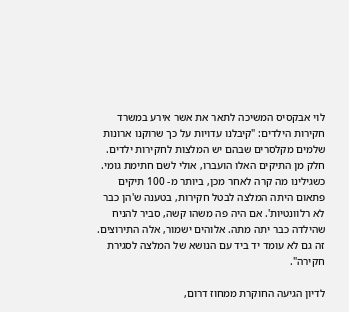לוי אבקסיס המשיכה לתאר את אשר אירע במשרד חקירות הילדים: "קיבלנו עדויות על כך שרוקנו ארונות שלמים מקלסרים שבהם יש המלצות לחקירות ילדים. חלק מן התיקים האלו הועברו, אולי לשם חתימת גומי. כשגילינו מה קרה לאחר מכן, ביותר מ- 100 תיקים פתאום היתה המלצה לבטל חקירות, בטענה ש'הן כבר לא רלוונטיות'. אם היה פה משהו קשה, סביר להניח שהילדה כבר יתה מתה. אלוהים ישמור, אלה התירוצים. זה גם לא עומד יד ביד עם הנושא של המלצה לסגירת חקירה".

לדיון הגיעה החוקרת ממחוז דרום,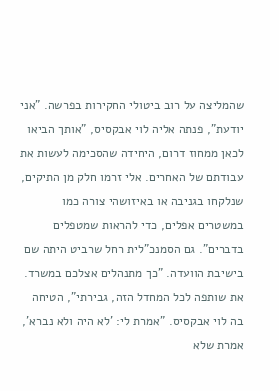שהמליצה על רוב ביטולי החקירות בפרשה. "אני יודעת", פנתה אליה לוי אבקסיס, "אותך הביאו לכאן ממחוז דרום, היחידה שהסכימה לעשות את עבודתם של האחרים. אלי זרמו חלק מן התיקים, שנלקחו בגניבה או באיזושהי צורה כמו במשטרים אפלים, כדי להראות שמטפלים בדברים". גם הסמנכ"לית רחל שרביט היתה שם בישיבת הוועדה. "כך מתנהלים אצלכם במשרד. את שותפה לכל המחדל הזה, גבירתי", הטיחה בה לוי אבקסיס. "אמרת לי: 'לא היה ולא נברא', אמרת שלא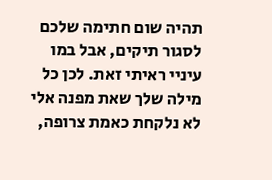תהיה שום חתימה שלכם לסגור תיקים, אבל במו עיניי ראיתי זאת. לכן כל מילה שלך שאת מפנה אלי לא נלקחת כאמת צרופה,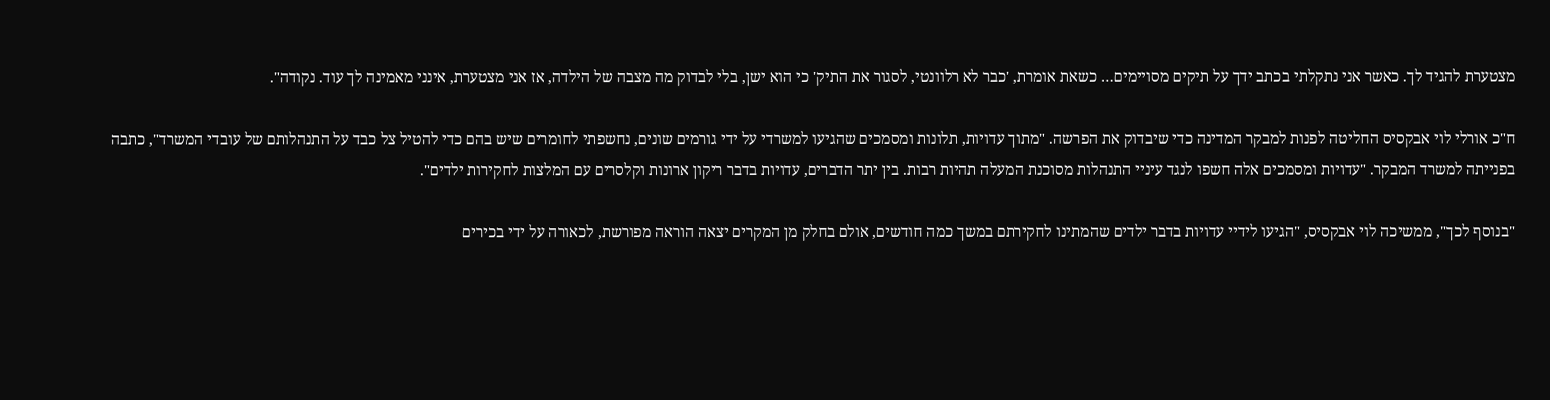מצטערת להגיד לך. כאשר אני נתקלתי בכתב ידך על תיקים מסויימים… כשאת אומרת, 'כבר לא רלוונטי, לסגור את התיק' כי הוא ישן, בלי לבדוק מה מצבה של הילדה, אז אני מצטערת, אינני מאמינה לך עוד. נקודה".

ח"כ אורלי לוי אבקסיס החליטה לפנות למבקר המדינה כדי שיבדוק את הפרשה. "מתוך עדויות, תלונות ומסמכים שהגיעו למשרדי על ידי גורמים שונים, נחשפתי לחומרים שיש בהם כדי להטיל צל כבד על התנהלותם של עובדי המשרד", כתבה בפנייתה למשרד המבקר. "עדויות ומסמכים אלה חשפו לנגד עיניי התנהלות מסוכנת המעלה תהיות רבות. בין יתר הדברים, עדויות בדבר ריקון ארונות וקלסרים עם המלצות לחקירות ילדים".

"בנוסף לכך", ממשיכה לוי אבקסיס, "הגיעו לידיי עדויות בדבר ילדים שהמתינו לחקירתם במשך כמה חודשים, אולם בחלק מן המקרים יצאה הוראה מפורשת, לכאורה על ידי בכירים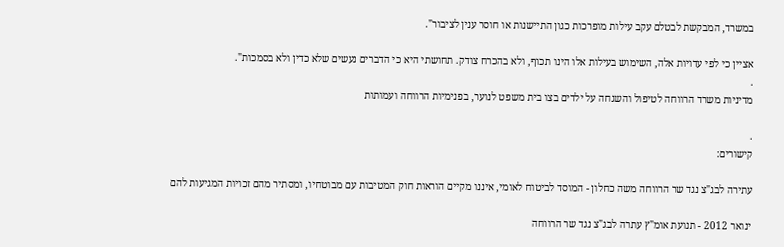במשרד, המבקשת לבטלם עקב עילות מופרכות כגון התיישנות או חוסר ענין לציבור".

אציין כי לפי עדויות אלה, השימוש בעילות אלו הינו תכוף, ולא בהכרח צודק. תחושתי היא כי הדברים נעשים שלא כדין ולא בסמכות".
.
מדיניות משרד הרווחה לטיפול והשגחה על ילדים בצו בית משפט לנוער, בפנימיות הרווחה ועמותות

.
קישורים:

עתירה לבג"צ נגד שר הרווחה משה כחלון - המוסד לביטוח לאומי, איננו מקיים הוראות חוק המטיבות עם מבוטחיו, ומסתיר מהם זכויות המגיעות להם

ינואר 2012 - תנועת אומ"ץ עתרה לבג"צ נגד שר הרווחה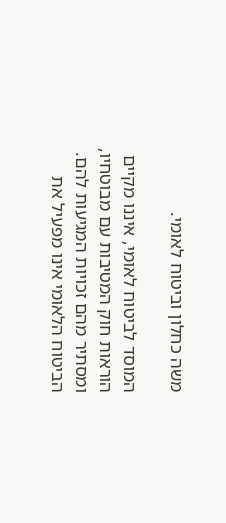משה כחלון וביטוח לאומי.

המוסד לביטוח לאומי, איננו מקיים הוראות חוק המטיבות עם מבוטחיו, ומסתיר מהם זכויות המגיעות להם. הביטוח הלאומי אינו מפעיל את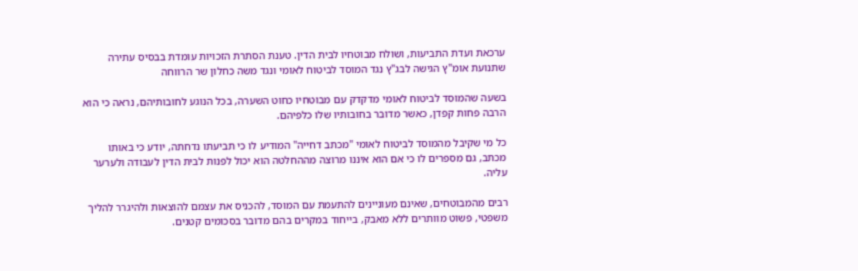ערכאת ועדת התביעות, ושולח מבוטחיו לבית הדין. טענת הסתרת הזכויות עומדת בבסיס עתירה שתנועת אומ"ץ הגישה לבג"ץ נגד המוסד לביטוח לאומי ונגד משה כחלון שר הרווחה

בשעה שהמוסד לביטוח לאומי מדקדק עם מבוטחיו כחוט השערה, בכל הנוגע לחובותיהם, נראה כי הוא הרבה פחות קפדן, כאשר מדובר בחובותיו שלו כלפיהם.

כל מי שקיבל מהמוסד לביטוח לאומי "מכתב דחייה" המודיע לו כי תביעתו נדחתה, יודע כי באותו מכתב, גם מספרים לו כי אם הוא איננו מרוצה מההחלטה הוא יכול לפנות לבית הדין לעבודה ולערער עליה.

רבים מהמבוטחים, שאינם מעוניינים להתעמת עם המוסד, להכניס את עצמם להוצאות ולהיגרר להליך משפטי, פשוט מוותרים ללא מאבק, בייחוד במקרים בהם מדובר בסכומים קטנים.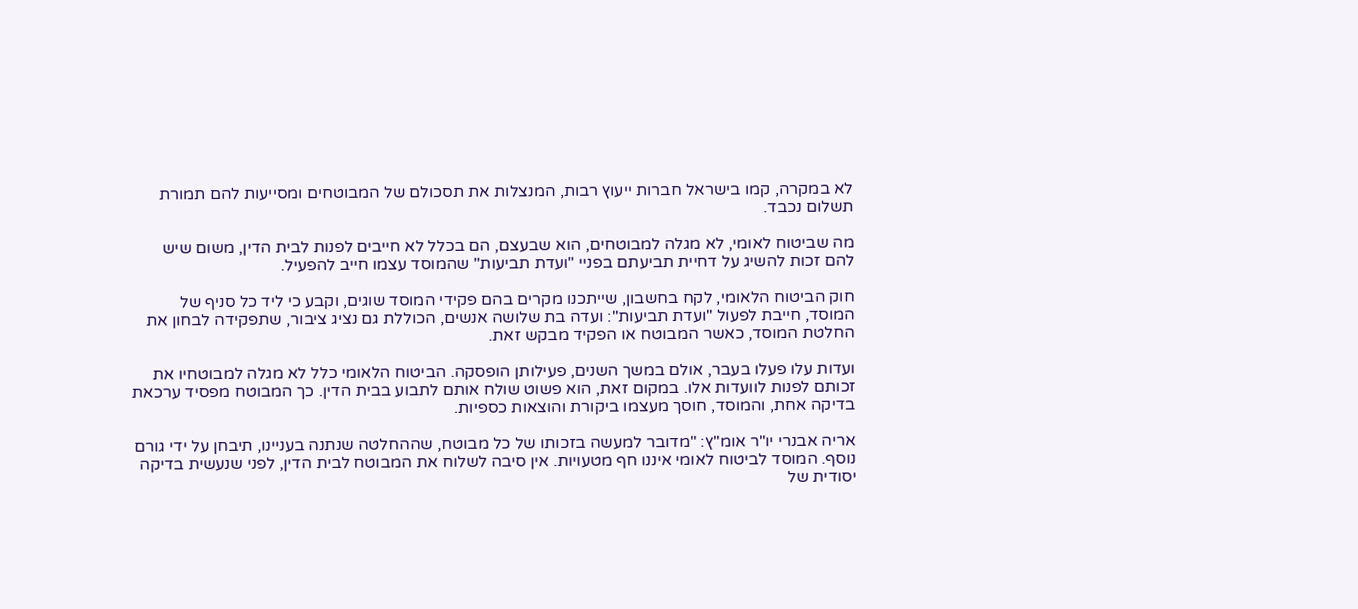לא במקרה, קמו בישראל חברות ייעוץ רבות, המנצלות את תסכולם של המבוטחים ומסייעות להם תמורת תשלום נכבד.

מה שביטוח לאומי, לא מגלה למבוטחים, הוא שבעצם, הם בכלל לא חייבים לפנות לבית הדין, משום שיש להם זכות להשיג על דחיית תביעתם בפניי "ועדת תביעות" שהמוסד עצמו חייב להפעיל.

חוק הביטוח הלאומי, לקח בחשבון, שייתכנו מקרים בהם פקידי המוסד שוגים, וקבע כי ליד כל סניף של המוסד, חייבת לפעול "ועדת תביעות": ועדה בת שלושה אנשים, הכוללת גם נציג ציבור, שתפקידה לבחון את החלטת המוסד, כאשר המבוטח או הפקיד מבקש זאת.

ועדות עלו פעלו בעבר, אולם במשך השנים, פעילותן הופסקה. הביטוח הלאומי כלל לא מגלה למבוטחיו את זכותם לפנות לוועדות אלו. במקום זאת, הוא פשוט שולח אותם לתבוע בבית הדין. כך המבוטח מפסיד ערכאת בדיקה אחת, והמוסד, חוסך מעצמו ביקורת והוצאות כספיות.

אריה אבנרי יו"ר אומ"ץ: "מדובר למעשה בזכותו של כל מבוטח, שההחלטה שנתנה בעניינו, תיבחן על ידי גורם נוסף. המוסד לביטוח לאומי איננו חף מטעויות. אין סיבה לשלוח את המבוטח לבית הדין, לפני שנעשית בדיקה יסודית של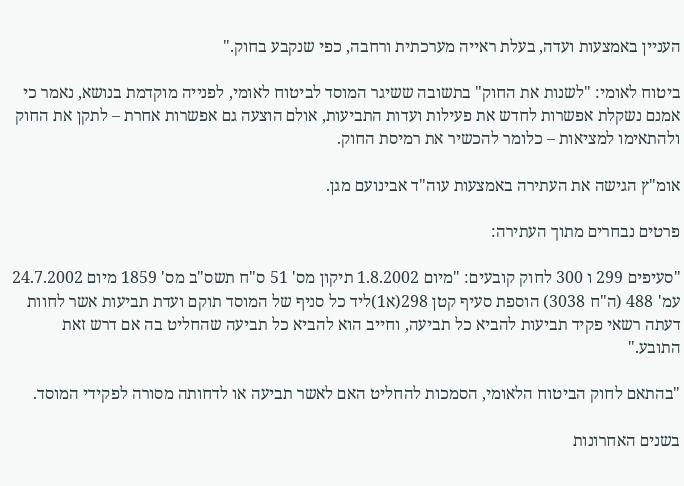העניין באמצעות ועדה, בעלת ראייה מערכתית ורחבה, כפי שנקבע בחוק."

ביטוח לאומי: "לשנות את החוק" בתשובה ששיגר המוסד לביטוח לאומי, לפנייה מוקדמת בנושא, נאמר כי אמנם נשקלת אפשרות לחדש את פעילות ועדות התביעות, אולם הוצעה גם אפשרות אחרת – לתקן את החוק ולהתאימו למציאות – כלומר להכשיר את רמיסת החוק.

אומ"ץ הגישה את העתירה באמצעות עוה"ד אבינועם מגן.

פרטים נבחרים מתוך העתירה:

"סעיפים 299 ו 300 לחוק קובעים: "מיום 1.8.2002 תיקון מס' 51 ס"ח תשס"ב מס' 1859 מיום 24.7.2002 עמ' 488 (ה"ח 3038) הוספת סעיף קטן 298(א1)ליד כל סניף של המוסד תוקם ועדת תביעות אשר לחוות דעתה רשאי פקיד תביעות להביא כל תביעה, וחייב הוא להביא כל תביעה שהחליט בה אם דרש זאת התובע."

"בהתאם לחוק הביטוח הלאומי, הסמכות להחליט האם לאשר תביעה או לדחותה מסורה לפקידי המוסד.

בשנים האחרונות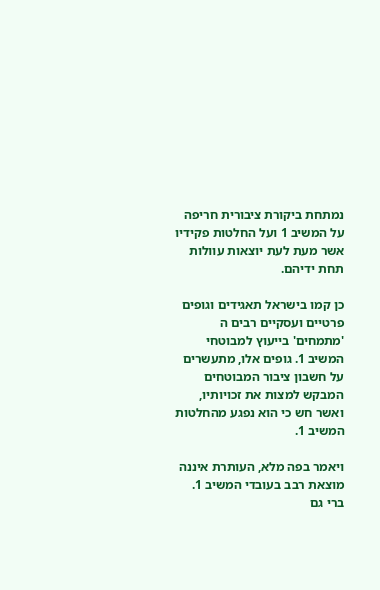נמתחת ביקורת ציבורית חריפה על המשיב 1 ועל החלטות פקידיו אשר מעת לעת יוצאות עוולות תחת ידיהם.

כן קמו בישראל תאגידים וגופים פרטיים ועסקיים רבים ה 'מתמחים' בייעוץ למבוטחי המשיב 1. גופים אלו, מתעשרים על חשבון ציבור המבוטחים המבקש למצות את זכויותיו, ואשר חש כי הוא נפגע מהחלטות המשיב 1.

ויאמר בפה מלא, העותרת איננה מוצאת רבב בעובדי המשיב 1. ברי גם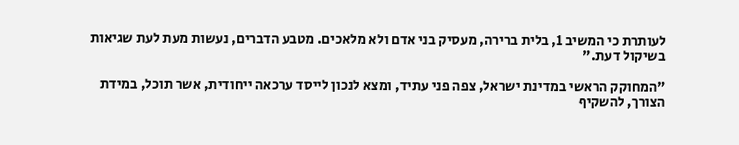לעותרת כי המשיב 1, בלית ברירה, מעסיק בני אדם ולא מלאכים. מטבע הדברים, נעשות מעת לעת שגיאות בשיקול דעת."

"המחוקק הראשי במדינת ישראל, צפה פני עתיד, ומצא לנכון לייסד ערכאה ייחודית, אשר תוכל, במידת הצורך, להשקיף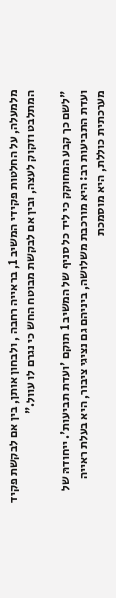מלמעלה, על החלטות פקידי המשיב 1, בראייה רחבה , ולבחון אותן, בין אם לבקשת פקיד המתלבט וזקוק לעצה, ובין אם לבקשת מבוטח החש כי נגרם לו עוול."

"לשם כך קבע המחוקק כי ליד כל סניף של המשיב 1 תוקם 'ועדת תביעות'. ייחודהּ של ועדת התביעות רב: היא מורכבת משלושה, ביניהם גם נציגי ציבור, היא בעלת ראייה מערכתית כוללת, היא מוסמכת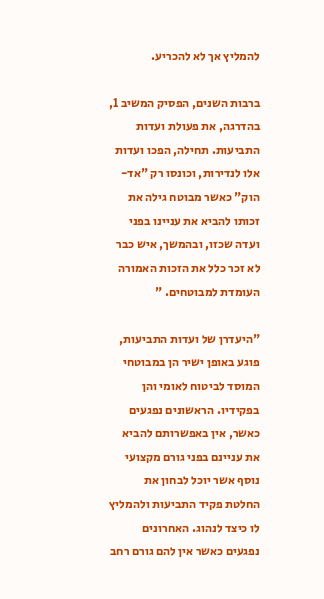להמליץ אך לא להכריע.

ברבות השנים, הפסיק המשיב 1, בהדרגה, את פעולת ועדות התביעות. תחילה, הפכו ועדות אלו לנדירות, וכונסו רק "אד-הוק" כאשר מבוטח גילה את זכותו להביא את עניינו בפני ועדה שכזו, ובהמשך, איש כבר לא זכר כלל את הזכות האמורה העומדת למבוטחים. "

"היעדרן של ועדות התביעות, פוגע באופן ישיר הן במבוטחי המוסד לביטוח לאומי והן בפקידיו. הראשונים נפגעים כאשר, אין באפשרותם להביא את עניינם בפני גורם מקצועי נוסף אשר יוכל לבחון את החלטת פקיד התביעות ולהמליץ לו כיצד לנהוג. האחרונים נפגעים כאשר אין להם גורם רחב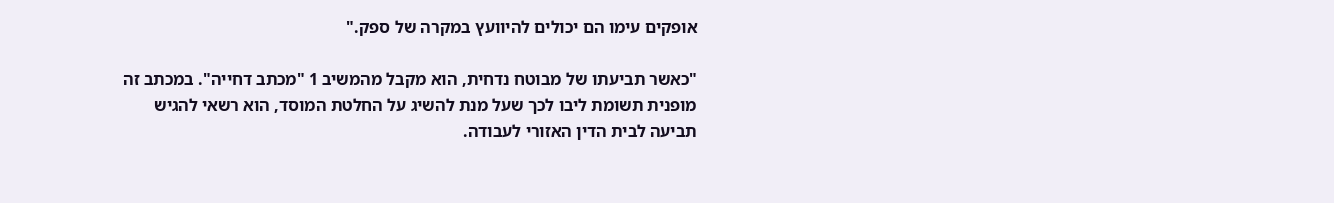אופקים עימו הם יכולים להיוועץ במקרה של ספק."

"כאשר תביעתו של מבוטח נדחית, הוא מקבל מהמשיב 1 "מכתב דחייה". במכתב זה מופנית תשומת ליבו לכך שעל מנת להשיג על החלטת המוסד, הוא רשאי להגיש תביעה לבית הדין האזורי לעבודה.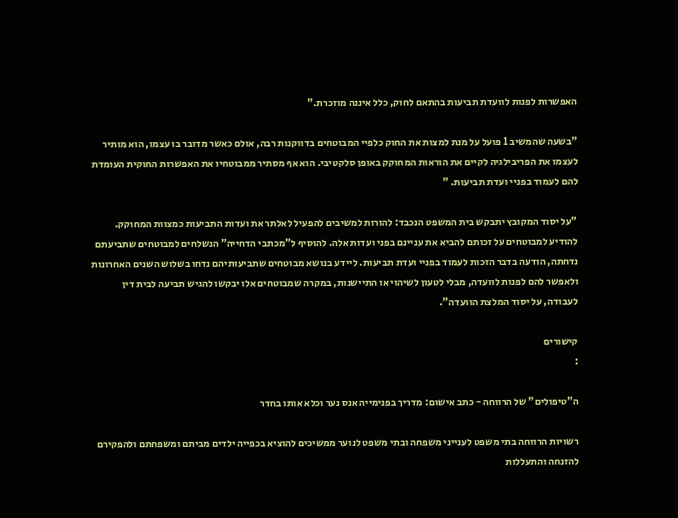האפשרות לפנות לוועדת תביעות בהתאם לחוק, כלל איננה מוזכרת."

"בשעה שהמשיב 1 פועל על מנת למצות את החוק כלפיי המבוטחים בדווקנות רבה, אולם כאשר מדובר בו עצמו, הוא מותיר לעצמו את הפריבילגיה לקיים את הוראות המחוקק באופן סלקטיבי. הוא אף מסתיר ממבוטחיו את האפשרות החוקית העומדת להם לעמוד בפניי ועדת תביעות. "

"על יסוד המקובץ יתבקש בית המשפט הנכבד: להורות למשיבים להפעיל לאלתר את ועדות התביעות כמצוות המחוקק. להודיע למבוטחים על זכותם להביא את עניינם בפני ועדות אלה. להוסיף ל"מכתבי הדחייה" הנשלחים למבוטחים שתביעתם נדחתה, הודעה בדבר הזכות לעמוד בפניי ועדת תביעות. ליידע בנושא מבוטחים שתביעותיהם נדחו בשלוש השנים האחרונות ולאפשר להם לפנות לוועדה, מבלי לטעון לשיהוי או התיישנות, במקרה שמבוטחים אלו יבקשו להגיש תביעה לבית דין לעבודה, על יסוד המלצת הוועדה".

קישורים
:

ה"טיפולים" של הרווחה - כתב אישום: מדריך בפנימייה אנס נער וכלא אותו בחדר

רשויות הרווחה בתי משפט לענייני משפחה ובתי משפט לנוער ממשיכים להוציא בכפייה ילדים מביתם ומשפחתם ולהפקירם להזנחה והתעללות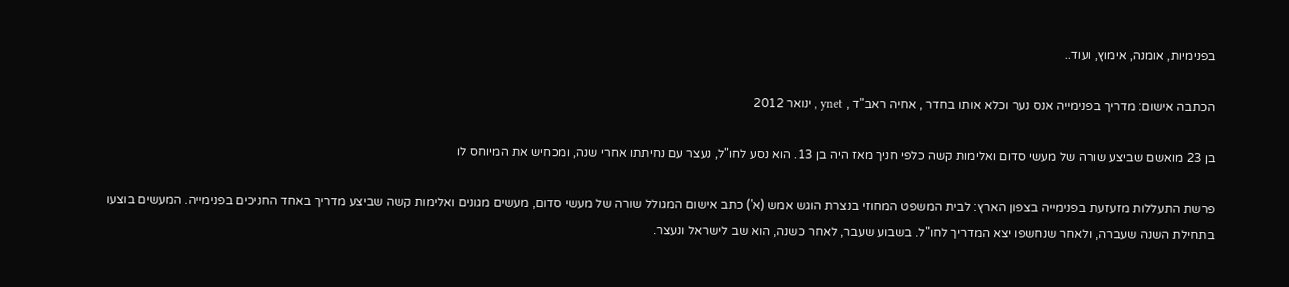בפנימיות, אומנה, אימוץ, ועוד..

הכתבה אישום: מדריך בפנימייה אנס נער וכלא אותו בחדר , אחיה ראב"ד , ynet , ינואר 2012

בן 23 מואשם שביצע שורה של מעשי סדום ואלימות קשה כלפי חניך מאז היה בן 13. הוא נסע לחו"ל, נעצר עם נחיתתו אחרי שנה, ומכחיש את המיוחס לו

פרשת התעללות מזעזעת בפנימייה בצפון הארץ: לבית המשפט המחוזי בנצרת הוגש אמש (א') כתב אישום המגולל שורה של מעשי סדום, מעשים מגונים ואלימות קשה שביצע מדריך באחד החניכים בפנימייה. המעשים בוצעו בתחילת השנה שעברה, ולאחר שנחשפו יצא המדריך לחו"ל. בשבוע שעבר, לאחר כשנה, הוא שב לישראל ונעצר.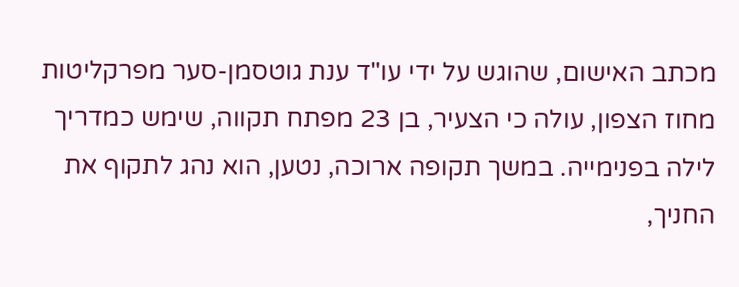מכתב האישום, שהוגש על ידי עו"ד ענת גוטסמן-סער מפרקליטות מחוז הצפון, עולה כי הצעיר, בן 23 מפתח תקווה, שימש כמדריך לילה בפנימייה. במשך תקופה ארוכה, נטען, הוא נהג לתקוף את החניך,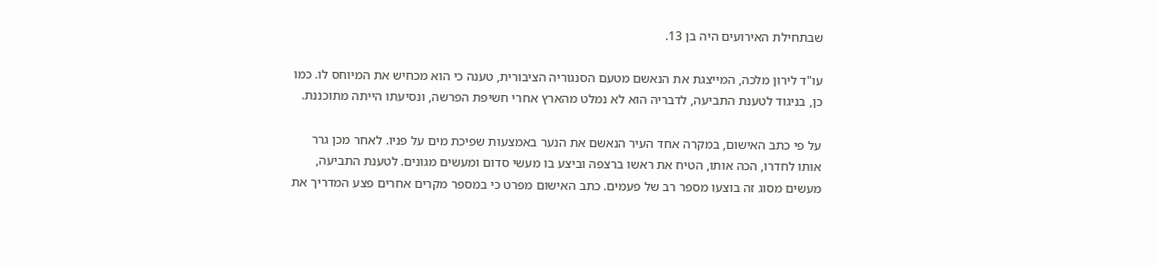שבתחילת האירועים היה בן 13.

עו"ד לירון מלכה, המייצגת את הנאשם מטעם הסנגוריה הציבורית, טענה כי הוא מכחיש את המיוחס לו. כמו כן, בניגוד לטענת התביעה, לדבריה הוא לא נמלט מהארץ אחרי חשיפת הפרשה, ונסיעתו הייתה מתוכננת.

על פי כתב האישום, במקרה אחד העיר הנאשם את הנער באמצעות שפיכת מים על פניו. לאחר מכן גרר אותו לחדרו, הכה אותו, הטיח את ראשו ברצפה וביצע בו מעשי סדום ומעשים מגונים. לטענת התביעה, מעשים מסוג זה בוצעו מספר רב של פעמים. כתב האישום מפרט כי במספר מקרים אחרים פצע המדריך את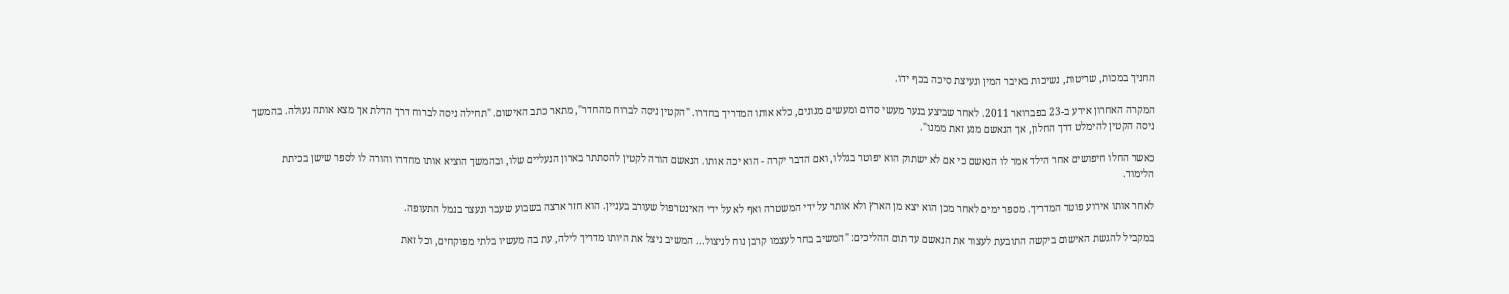החניך במכות, שריטות, נשיכות באיבר המין ונעיצת סיכה בכף ידו.

המקרה האחרון אירע ב-23 בפברואר 2011. לאחר שביצע בנער מעשי סדום ומעשים מגונים, כלא אותו המדריך בחדרו. "הקטין ניסה לברוח מהחדר", מתאר כתב האישום. "תחילה ניסה לברוח דרך הדלת אך מצא אותה נעולה. בהמשך ניסה הקטין להימלט דרך החלון, אך הנאשם מנע זאת ממנו".

כאשר החלו חיפושים אחר הילד אמר לו הנאשם כי אם לא ישתוק הוא יפוטר בגללו, ואם הדבר יקרה - הוא יכה אותו. הנאשם הורה לקטין להסתתר בארון הנעליים שלו, ובהמשך הוציא אותו מחדרו והורה לו לספר שישן בכיתת הלימוד.

לאחר אותו אירוע פוטר המדריך. מספר ימים לאחר מכן הוא יצא מן הארץ ולא אותר על ידי המשטרה ואף לא על ידי האינטרפול שעורב בעניין. הוא חזר ארצה בשבוע שעבר ונעצר בנמל התעופה.

במקביל להגשת האישום ביקשה התובעת לעצור את הנאשם עד תום ההליכים: "המשיב בחר לעצמו קרבן נוח לניצול... המשיב ניצל את היותו מדריך לילה, עת בה מעשיו בלתי מפוקחים, וכל זאת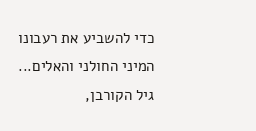כדי להשביע את רעבונו המיני החולני והאלים... גיל הקורבן,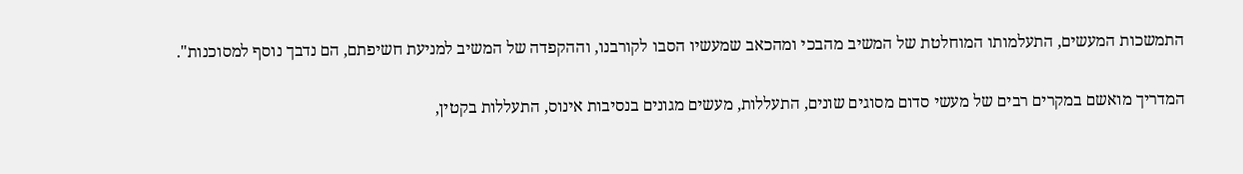התמשכות המעשים, התעלמותו המוחלטת של המשיב מהבכי ומהכאב שמעשיו הסבו לקורבנו, וההקפדה של המשיב למניעת חשיפתם, הם נדבך נוסף למסוכנות".

המדריך מואשם במקרים רבים של מעשי סדום מסוגים שונים, התעללות, מעשים מגונים בנסיבות אינוס, התעללות בקטין,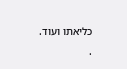כליאתו ועוד.
.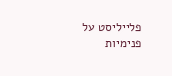פלייליסט על פנימיות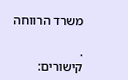משרד הרווחה

.
קישורים: